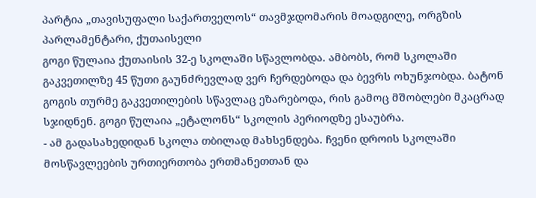პარტია „თავისუფალი საქართველოს“ თავმჯდომარის მოადგილე, ორგზის პარლამენტარი, ქუთაისელი
გოგი წულაია ქუთაისის 32-ე სკოლაში სწავლობდა. ამბობს, რომ სკოლაში გაკვეთილზე 45 წუთი გაუნძრევლად ვერ ჩერდებოდა და ბევრს ოხუნჯობდა. ბატონ გოგის თურმე გაკვეთილების სწავლაც ეზარებოდა, რის გამოც მშობლები მკაცრად სჯიდნენ. გოგი წულაია „ეტალონს“ სკოლის პერიოდზე ესაუბრა.
- ამ გადასახედიდან სკოლა თბილად მახსენდება. ჩვენი დროის სკოლაში მოსწავლეების ურთიერთობა ერთმანეთთან და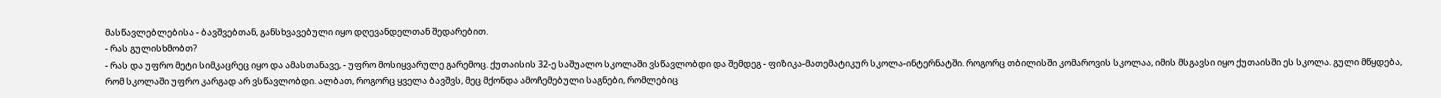მასწავლებლებისა - ბავშვებთან, განსხვავებული იყო დღევანდელთან შედარებით.
- რას გულისხმობთ?
- რას და უფრო მეტი სიმკაცრეც იყო და ამასთანავე, - უფრო მოსიყვარულე გარემოც. ქუთაისის 32-ე საშუალო სკოლაში ვსწავლობდი და შემდეგ - ფიზიკა-მათემატიკურ სკოლა-ინტერნატში. როგორც თბილისში კომაროვის სკოლაა, იმის მსგავსი იყო ქუთაისში ეს სკოლა. გული მწყდება, რომ სკოლაში უფრო კარგად არ ვსწავლობდი. ალბათ, როგორც ყველა ბავშვს, მეც მქონდა ამოჩემებული საგნები, რომლებიც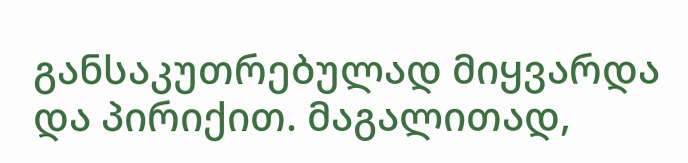განსაკუთრებულად მიყვარდა და პირიქით. მაგალითად,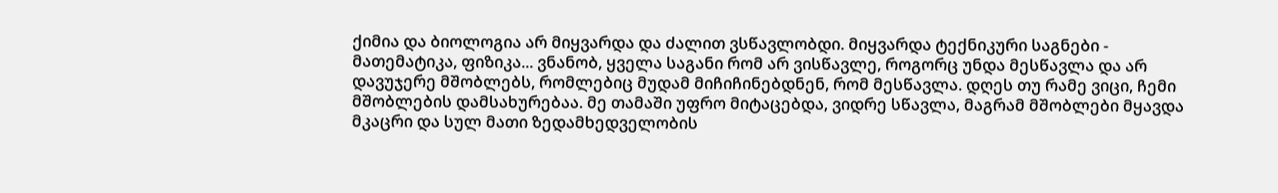ქიმია და ბიოლოგია არ მიყვარდა და ძალით ვსწავლობდი. მიყვარდა ტექნიკური საგნები - მათემატიკა, ფიზიკა... ვნანობ, ყველა საგანი რომ არ ვისწავლე, როგორც უნდა მესწავლა და არ დავუჯერე მშობლებს, რომლებიც მუდამ მიჩიჩინებდნენ, რომ მესწავლა. დღეს თუ რამე ვიცი, ჩემი მშობლების დამსახურებაა. მე თამაში უფრო მიტაცებდა, ვიდრე სწავლა, მაგრამ მშობლები მყავდა მკაცრი და სულ მათი ზედამხედველობის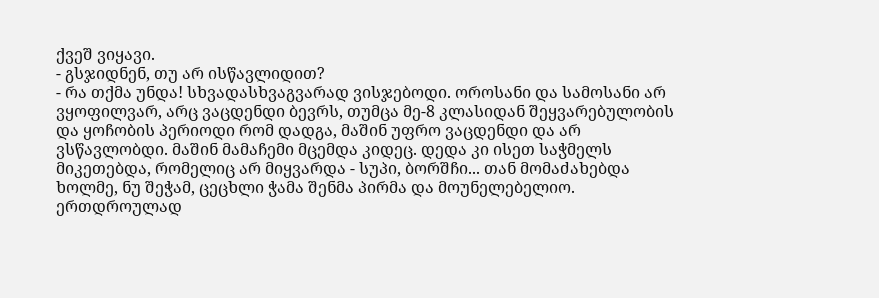ქვეშ ვიყავი.
- გსჯიდნენ, თუ არ ისწავლიდით?
- რა თქმა უნდა! სხვადასხვაგვარად ვისჯებოდი. ოროსანი და სამოსანი არ ვყოფილვარ, არც ვაცდენდი ბევრს, თუმცა მე-8 კლასიდან შეყვარებულობის და ყოჩობის პერიოდი რომ დადგა, მაშინ უფრო ვაცდენდი და არ ვსწავლობდი. მაშინ მამაჩემი მცემდა კიდეც. დედა კი ისეთ საჭმელს მიკეთებდა, რომელიც არ მიყვარდა - სუპი, ბორშჩი... თან მომაძახებდა ხოლმე, ნუ შეჭამ, ცეცხლი ჭამა შენმა პირმა და მოუნელებელიო. ერთდროულად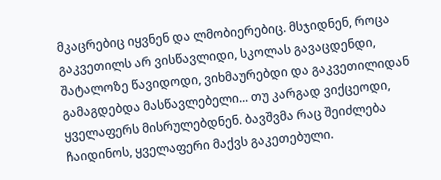მკაცრებიც იყვნენ და ლმობიერებიც. მსჯიდნენ, როცა გაკვეთილს არ ვისწავლიდი, სკოლას გავაცდენდი, შატალოზე წავიდოდი, ვიხმაურებდი და გაკვეთილიდან გამაგდებდა მასწავლებელი... თუ კარგად ვიქცეოდი, ყველაფერს მისრულებდნენ. ბავშვმა რაც შეიძლება ჩაიდინოს, ყველაფერი მაქვს გაკეთებული.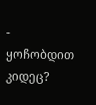- ყოჩობდით კიდეც?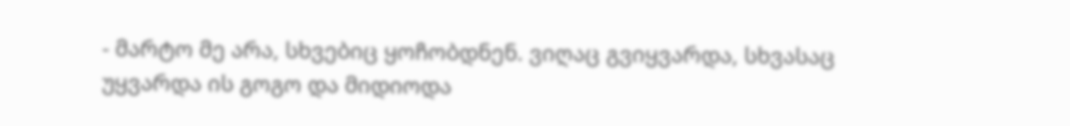- მარტო მე არა, სხვებიც ყოჩობდნენ. ვიღაც გვიყვარდა, სხვასაც უყვარდა ის გოგო და მიდიოდა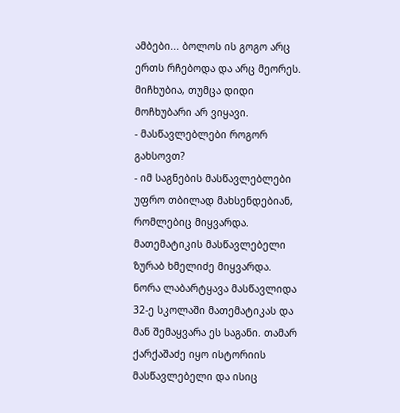ამბები... ბოლოს ის გოგო არც ერთს რჩებოდა და არც მეორეს. მიჩხუბია, თუმცა დიდი მოჩხუბარი არ ვიყავი.
- მასწავლებლები როგორ გახსოვთ?
- იმ საგნების მასწავლებლები უფრო თბილად მახსენდებიან, რომლებიც მიყვარდა. მათემატიკის მასწავლებელი ზურაბ ხმელიძე მიყვარდა. ნორა ლაბარტყავა მასწავლიდა 32-ე სკოლაში მათემატიკას და მან შემაყვარა ეს საგანი. თამარ ქარქაშაძე იყო ისტორიის მასწავლებელი და ისიც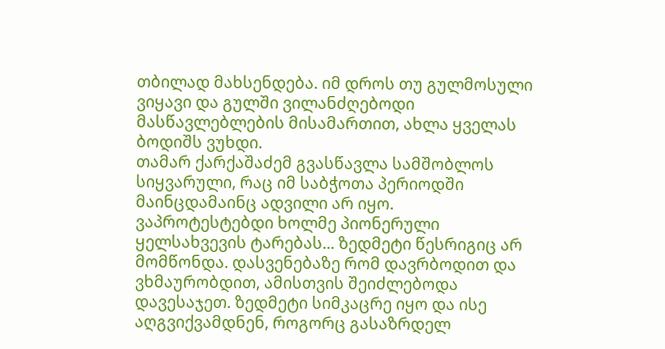თბილად მახსენდება. იმ დროს თუ გულმოსული ვიყავი და გულში ვილანძღებოდი მასწავლებლების მისამართით, ახლა ყველას ბოდიშს ვუხდი.
თამარ ქარქაშაძემ გვასწავლა სამშობლოს სიყვარული, რაც იმ საბჭოთა პერიოდში მაინცდამაინც ადვილი არ იყო.
ვაპროტესტებდი ხოლმე პიონერული ყელსახვევის ტარებას... ზედმეტი წესრიგიც არ მომწონდა. დასვენებაზე რომ დავრბოდით და ვხმაურობდით, ამისთვის შეიძლებოდა დავესაჯეთ. ზედმეტი სიმკაცრე იყო და ისე აღგვიქვამდნენ, როგორც გასაზრდელ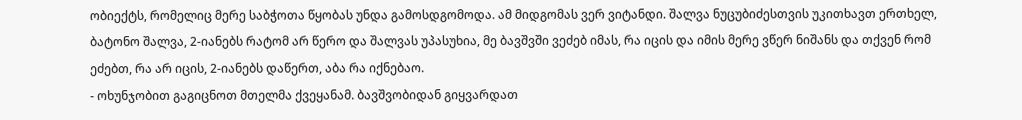ობიექტს, რომელიც მერე საბჭოთა წყობას უნდა გამოსდგომოდა. ამ მიდგომას ვერ ვიტანდი. შალვა ნუცუბიძესთვის უკითხავთ ერთხელ, ბატონო შალვა, 2-იანებს რატომ არ წერო და შალვას უპასუხია, მე ბავშვში ვეძებ იმას, რა იცის და იმის მერე ვწერ ნიშანს და თქვენ რომ ეძებთ, რა არ იცის, 2-იანებს დაწერთ, აბა რა იქნებაო.
- ოხუნჯობით გაგიცნოთ მთელმა ქვეყანამ. ბავშვობიდან გიყვარდათ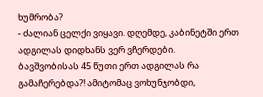ხუმრობა?
- ძალიან ცელქი ვიყავი. დღემდე, კაბინეტში ერთ ადგილას დიდხანს ვერ ვჩერდები.
ბავშვობისას 45 წუთი ერთ ადგილას რა გამაჩერებდა?! ამიტომაც ვოხუნჯობდი,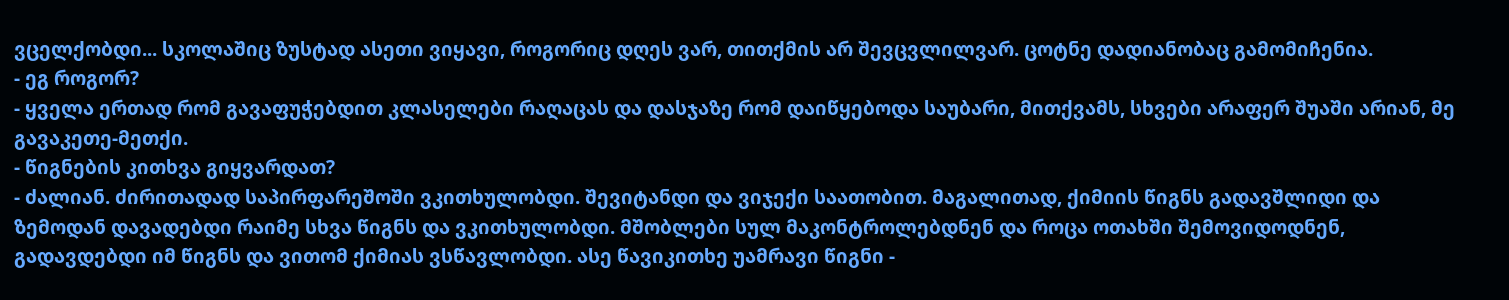ვცელქობდი... სკოლაშიც ზუსტად ასეთი ვიყავი, როგორიც დღეს ვარ, თითქმის არ შევცვლილვარ. ცოტნე დადიანობაც გამომიჩენია.
- ეგ როგორ?
- ყველა ერთად რომ გავაფუჭებდით კლასელები რაღაცას და დასჯაზე რომ დაიწყებოდა საუბარი, მითქვამს, სხვები არაფერ შუაში არიან, მე გავაკეთე-მეთქი.
- წიგნების კითხვა გიყვარდათ?
- ძალიან. ძირითადად საპირფარეშოში ვკითხულობდი. შევიტანდი და ვიჯექი საათობით. მაგალითად, ქიმიის წიგნს გადავშლიდი და ზემოდან დავადებდი რაიმე სხვა წიგნს და ვკითხულობდი. მშობლები სულ მაკონტროლებდნენ და როცა ოთახში შემოვიდოდნენ, გადავდებდი იმ წიგნს და ვითომ ქიმიას ვსწავლობდი. ასე წავიკითხე უამრავი წიგნი -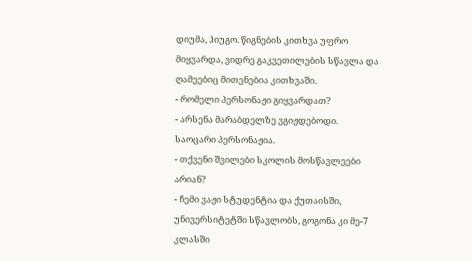დიუმა, ჰიუგო. წიგნების კითხვა უფრო მიყვარდა, ვიდრე გაკვეთილების სწავლა და ღამეებიც მითენებია კითხვაში.
- რომელი პერსონაჟი გიყვარდათ?
- არსენა მარაბდელზე ვგიჟდებოდი. საოცარი პერსონაჟია.
- თქვენი შვილები სკოლის მოსწავლეები არიან?
- ჩემი ვაჟი სტუდენტია და ქუთაისში, უნივერსიტეტში სწავლობს, გოგონა კი მე-7 კლასში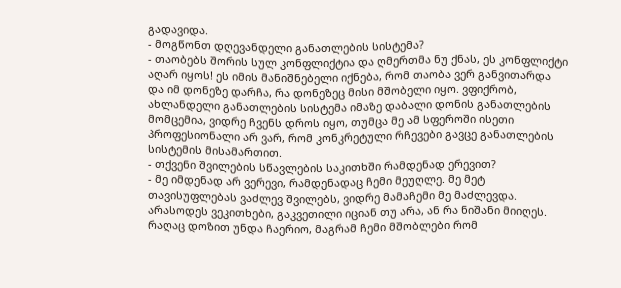გადავიდა.
- მოგწონთ დღევანდელი განათლების სისტემა?
- თაობებს შორის სულ კონფლიქტია და ღმერთმა ნუ ქნას, ეს კონფლიქტი აღარ იყოს! ეს იმის მანიშნებელი იქნება, რომ თაობა ვერ განვითარდა და იმ დონეზე დარჩა, რა დონეზეც მისი მშობელი იყო. ვფიქრობ, ახლანდელი განათლების სისტემა იმაზე დაბალი დონის განათლების მომცემია, ვიდრე ჩვენს დროს იყო, თუმცა მე ამ სფეროში ისეთი პროფესიონალი არ ვარ, რომ კონკრეტული რჩევები გავცე განათლების სისტემის მისამართით.
- თქვენი შვილების სწავლების საკითხში რამდენად ერევით?
- მე იმდენად არ ვერევი, რამდენადაც ჩემი მეუღლე. მე მეტ თავისუფლებას ვაძლევ შვილებს, ვიდრე მამაჩემი მე მაძლევდა. არასოდეს ვეკითხები, გაკვეთილი იციან თუ არა, ან რა ნიშანი მიიღეს. რაღაც დოზით უნდა ჩაერიო, მაგრამ ჩემი მშობლები რომ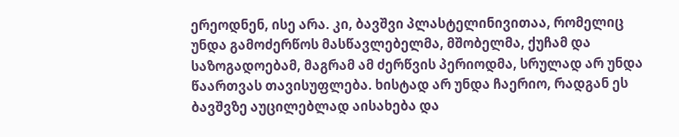ერეოდნენ, ისე არა. კი, ბავშვი პლასტელინივითაა, რომელიც უნდა გამოძერწოს მასწავლებელმა, მშობელმა, ქუჩამ და საზოგადოებამ, მაგრამ ამ ძერწვის პერიოდმა, სრულად არ უნდა წაართვას თავისუფლება. ხისტად არ უნდა ჩაერიო, რადგან ეს ბავშვზე აუცილებლად აისახება და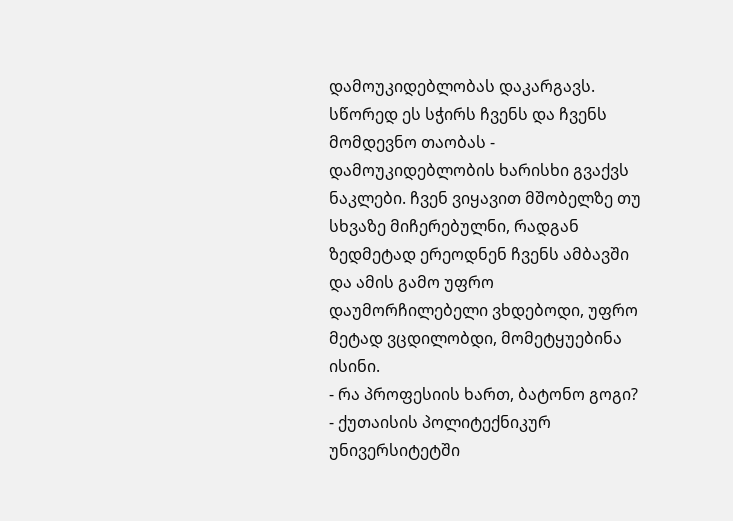დამოუკიდებლობას დაკარგავს. სწორედ ეს სჭირს ჩვენს და ჩვენს მომდევნო თაობას - დამოუკიდებლობის ხარისხი გვაქვს ნაკლები. ჩვენ ვიყავით მშობელზე თუ სხვაზე მიჩერებულნი, რადგან ზედმეტად ერეოდნენ ჩვენს ამბავში და ამის გამო უფრო დაუმორჩილებელი ვხდებოდი, უფრო მეტად ვცდილობდი, მომეტყუებინა ისინი.
- რა პროფესიის ხართ, ბატონო გოგი?
- ქუთაისის პოლიტექნიკურ უნივერსიტეტში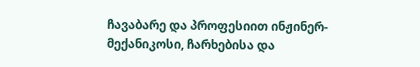ჩავაბარე და პროფესიით ინჟინერ-მექანიკოსი, ჩარხებისა და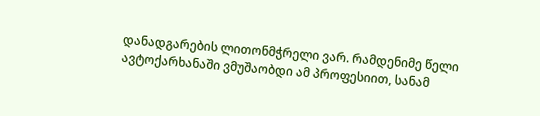დანადგარების ლითონმჭრელი ვარ. რამდენიმე წელი ავტოქარხანაში ვმუშაობდი ამ პროფესიით, სანამ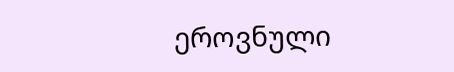ეროვნული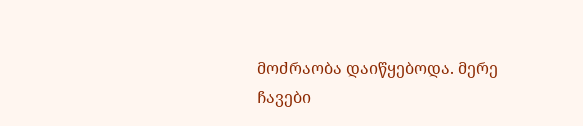მოძრაობა დაიწყებოდა. მერე ჩავები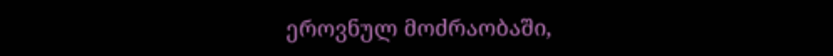ეროვნულ მოძრაობაში,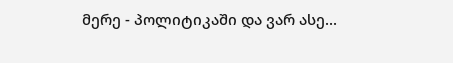მერე - პოლიტიკაში და ვარ ასე...